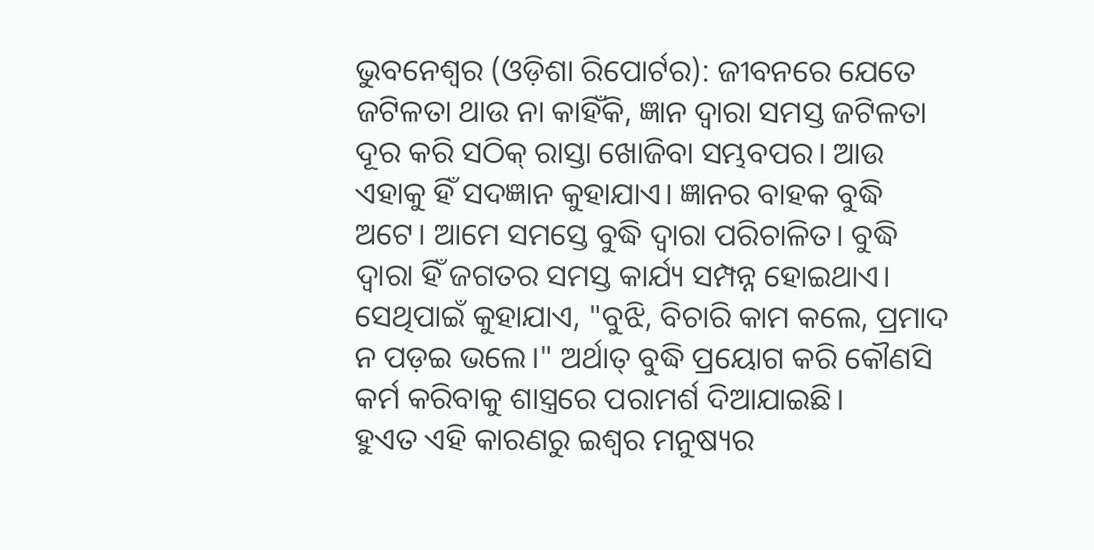ଭୁବନେଶ୍ୱର (ଓଡ଼ିଶା ରିପୋର୍ଟର): ଜୀବନରେ ଯେତେ ଜଟିଳତା ଥାଉ ନା କାହିଁକି, ଜ୍ଞାନ ଦ୍ୱାରା ସମସ୍ତ ଜଟିଳତା ଦୂର କରି ସଠିକ୍ ରାସ୍ତା ଖୋଜିବା ସମ୍ଭବପର। ଆଉ ଏହାକୁ ହିଁ ସଦଜ୍ଞାନ କୁହାଯାଏ। ଜ୍ଞାନର ବାହକ ବୁଦ୍ଧି ଅଟେ। ଆମେ ସମସ୍ତେ ବୁଦ୍ଧି ଦ୍ୱାରା ପରିଚାଳିତ। ବୁଦ୍ଧି ଦ୍ୱାରା ହିଁ ଜଗତର ସମସ୍ତ କାର୍ଯ୍ୟ ସମ୍ପନ୍ନ ହୋଇଥାଏ। ସେଥିପାଇଁ କୁହାଯାଏ, "ବୁଝି, ବିଚାରି କାମ କଲେ, ପ୍ରମାଦ ନ ପଡ଼ଇ ଭଲେ।" ଅର୍ଥାତ୍ ବୁଦ୍ଧି ପ୍ରୟୋଗ କରି କୌଣସି କର୍ମ କରିବାକୁ ଶାସ୍ତ୍ରରେ ପରାମର୍ଶ ଦିଆଯାଇଛି।
ହୁଏତ ଏହି କାରଣରୁ ଇଶ୍ୱର ମନୁଷ୍ୟର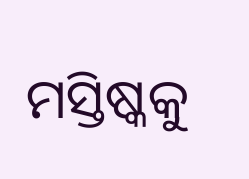ମସ୍ତିଷ୍କକୁ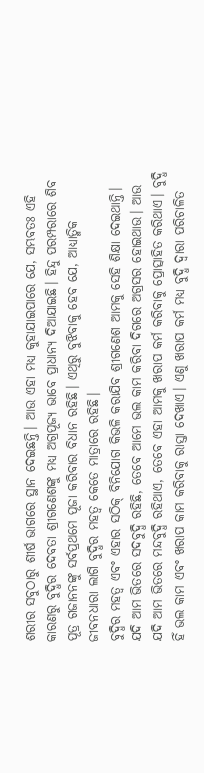ଶରୀର ସବୁଠାରୁ ଶୀର୍ଷ ଭାଗରେ ସ୍ଥାନ ଦେଇଛନ୍ତି। ଆଉ ଏହା ମଧ୍ୟ କୁହାଯାଇପାରେ ଯେ, ସମ୍ଭବତଃ ଏହି କାରଣରୁ ବୁଦ୍ଧିର ଦେବତା ଶ୍ରୀଗଣେଶଙ୍କୁ ମଧ୍ୟ ଅଗ୍ରପୂଜ୍ୟ ଭାବେ ପ୍ରାଧାନ୍ୟ ଦିଆଯାଇଛି। ହିନ୍ଦୁ ପରମ୍ପରାରେ ଶିବ ପୂତ୍ର ଗଜାନନଙ୍କୁ ସର୍ବପ୍ରଥମେ ପୂଜା କରିବାର ବିଧାନ ରହିଛି। ଏଥିରୁ ବୁଝିବାକୁ ହେବ ଯେ, ଆଧ୍ୟାତ୍ମିକ ଜୀବନଧାରା ଲାଗି ବୁଦ୍ଧିର ମହତ୍ୱ କେତେ ମାତ୍ରାରେ ରହିଛି।
ବୁଦ୍ଧିର ମହତ୍ୱ ଏବଂ ଏହାର ସଠିକ୍ ବିନିଯୋଗ କିଭଳି କରାଯିବ ଶ୍ରୀଗଣେଶ ଆମକୁ ସେହି ଶିକ୍ଷା ଦେଇଥାନ୍ତି। ଯଦି ଆମ ଭିତରେ ସଦବୁଦ୍ଧି ରହିଛି, ତେବେ ଆମେ ଭଲ କାମ କରିବା ଦିଗରେ ଅଗ୍ରସର ହୋଇଥାଉ। ଆଉ ଯଦି ଆମ ଭିତରେ ମନ୍ଦବୁଦ୍ଧି ରହିଥାଏ, ତେବେ ଏହା ଆମକୁ ଖରାପ କର୍ମ କରିବାକୁ ପ୍ରୋତ୍ସାହିତ କରିଥାଏ। ବୁଦ୍ଧି ହିଁ ଭଲ କାମ ଏବଂ ଖରାପ କାମ କରିବାକୁ ରାସ୍ତା ଦେଖାଏ। ଏଣୁ ଖରାପ କର୍ମ ମଧ୍ୟ ବୁଦ୍ଧି ଦ୍ୱାରା ପରିଚାଳିତ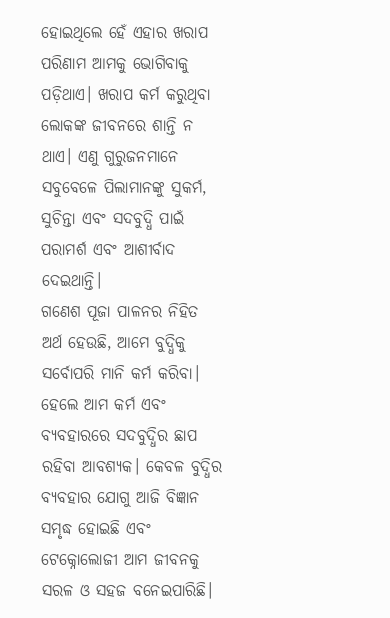ହୋଇଥିଲେ ହେଁ ଏହାର ଖରାପ ପରିଣାମ ଆମକୁ ଭୋଗିବାକୁ ପଡ଼ିଥାଏ। ଖରାପ କର୍ମ କରୁଥିବା ଲୋକଙ୍କ ଜୀବନରେ ଶାନ୍ତି ନ ଥାଏ। ଏଣୁ ଗୁରୁଜନମାନେ ସବୁବେଳେ ପିଲାମାନଙ୍କୁ ସୁକର୍ମ, ସୁଚିନ୍ତା ଏବଂ ସଦବୁଦ୍ଧି ପାଇଁ ପରାମର୍ଶ ଏବଂ ଆଶୀର୍ବାଦ ଦେଇଥାନ୍ତି।
ଗଣେଶ ପୂଜା ପାଳନର ନିହିତ ଅର୍ଥ ହେଉଛି, ଆମେ ବୁଦ୍ଧିକୁ ସର୍ବୋପରି ମାନି କର୍ମ କରିବା। ହେଲେ ଆମ କର୍ମ ଏବଂ ବ୍ୟବହାରରେ ସଦବୁଦ୍ଧିର ଛାପ ରହିବା ଆବଶ୍ୟକ। କେବଳ ବୁଦ୍ଧିର ବ୍ୟବହାର ଯୋଗୁ ଆଜି ବିଜ୍ଞାନ ସମୃଦ୍ଧ ହୋଇଛି ଏବଂ ଟେକ୍ନୋଲୋଜୀ ଆମ ଜୀବନକୁ ସରଳ ଓ ସହଜ ବନେଇପାରିଛି।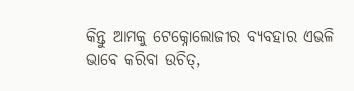କିନ୍ତୁ ଆମକୁ ଟେକ୍ନୋଲୋଜୀର ବ୍ୟବହାର ଏଭଳି ଭାବେ କରିବା ଉଚିତ୍,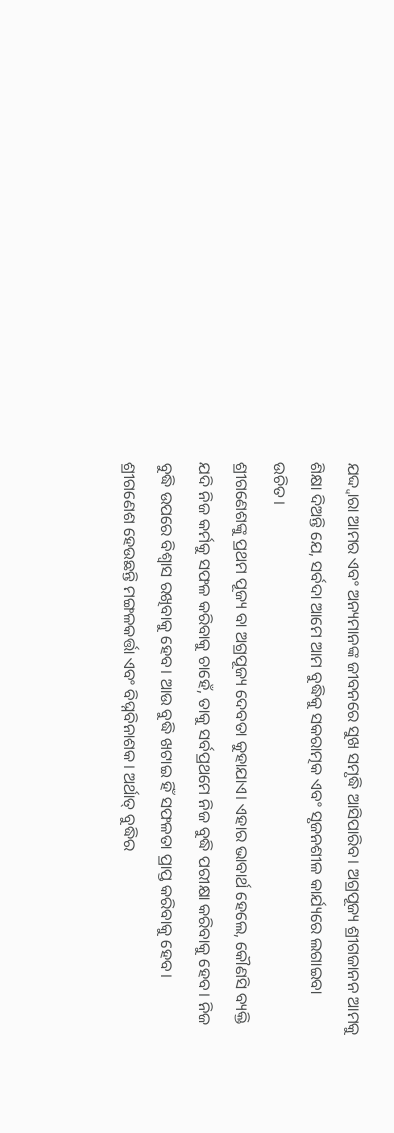ଯଦ୍ଦ୍ବାରା ଆମର ଏବଂ ଅନ୍ୟମାନଙ୍କ ଜୀବନରେ ସୁଖ ସମୃଦ୍ଧି ଆସିପାରିବ। ଅଗ୍ରପୂଜ୍ୟ ଶ୍ରୀଗଜାନନ ଆମକୁ ଶିକ୍ଷା ଦିଅନ୍ତି ଯେ, ସର୍ବଦା ଆମେ ଆମ ବୁଦ୍ଧିକୁ ସକରାତ୍ମକ ଏବଂ ସୃଜନଶୀଳ କାର୍ଯ୍ୟରେ ଲଗାଇବା ଉଚିତ।
ଶ୍ରୀଗଣେଶଙ୍କୁ ପ୍ରଥମ ପୂଜ୍ୟ ବା ଅଗ୍ରପୂଜ୍ୟ ଦେବତା କୁହାଯାଏ। ଏହାର ଭାବାର୍ଥ ହେଲେ, କୌଣସି ବ୍ୟକ୍ତି ଯଦି ନିଜ କର୍ମକୁ ସଫଳ କରିବାକୁ ଚାହେଁ, ତାକୁ ସର୍ବପ୍ରଥମେ ନିଜ ବୁଦ୍ଧି ପରୀକ୍ଷା କରିବାକୁ ହେବ। ନିଜ ବୁଦ୍ଧି ଉପରେ ବିଶ୍ୱାସ ରଖିବାକୁ ହେବ। ଆଉ ବୁଦ୍ଧି ଖଟାଇ ହିଁ ସଫଳତା ପ୍ରାପ୍ତ କରିବାକୁ ହେବ। ଶ୍ରୀଗଣେଶ ହେଉଛନ୍ତି ମଙ୍ଗଳକର୍ତ୍ତା ଏବଂ ବିଘ୍ନବିନାଶକ। ଅର୍ଥାତ୍ ବୁଦ୍ଧିର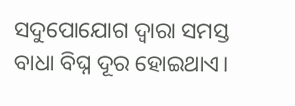ସଦୁପୋଯୋଗ ଦ୍ବାରା ସମସ୍ତ ବାଧା ବିଘ୍ନ ଦୂର ହୋଇଥାଏ।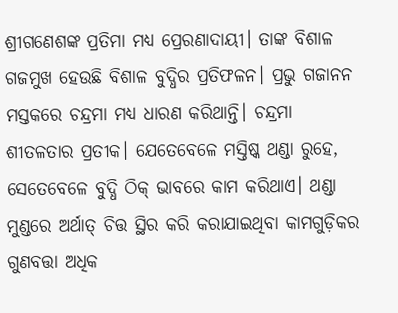ଶ୍ରୀଗଣେଶଙ୍କ ପ୍ରତିମା ମଧ୍ୟ ପ୍ରେରଣାଦାୟୀ। ତାଙ୍କ ବିଶାଳ ଗଜମୁଖ ହେଉଛି ବିଶାଳ ବୁଦ୍ଧିର ପ୍ରତିଫଳନ। ପ୍ରଭୁ ଗଜାନନ ମସ୍ତକରେ ଚନ୍ଦ୍ରମା ମଧ୍ୟ ଧାରଣ କରିଥାନ୍ତି। ଚନ୍ଦ୍ରମା ଶୀତଳତାର ପ୍ରତୀକ। ଯେତେବେଳେ ମସ୍ତିଷ୍କ ଥଣ୍ଡା ରୁହେ, ସେତେବେଳେ ବୁଦ୍ଧି ଠିକ୍ ଭାବରେ କାମ କରିଥାଏ। ଥଣ୍ଡା ମୁଣ୍ଡରେ ଅର୍ଥାତ୍ ଚିତ୍ତ ସ୍ଥିର କରି କରାଯାଇଥିବା କାମଗୁଡ଼ିକର ଗୁଣବତ୍ତା ଅଧିକ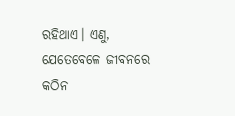ରହିଥାଏ। ଏଣୁ, ଯେତେବେଳେ ଜୀବନରେ କଠିନ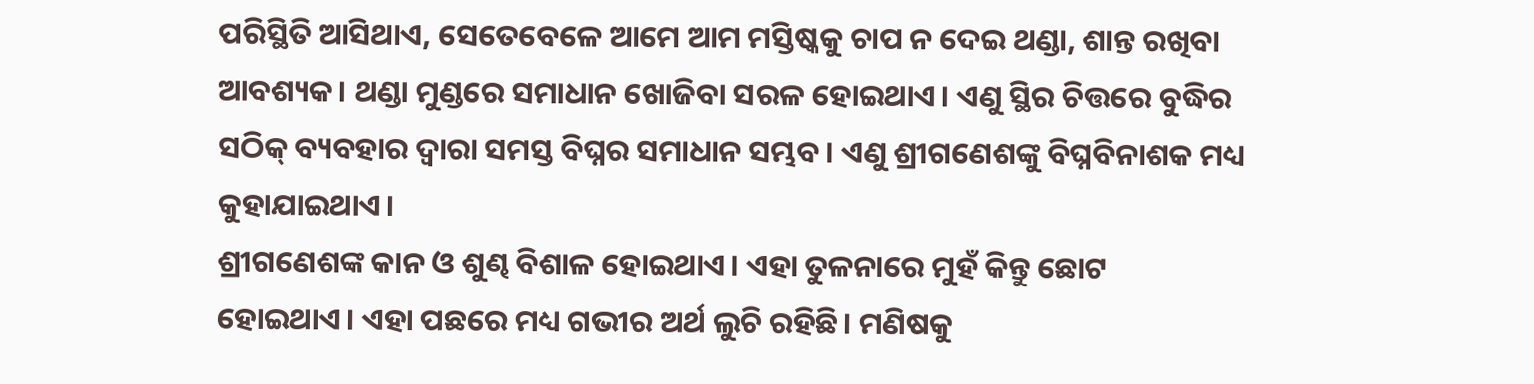ପରିସ୍ଥିତି ଆସିଥାଏ, ସେତେବେଳେ ଆମେ ଆମ ମସ୍ତିଷ୍କକୁ ଚାପ ନ ଦେଇ ଥଣ୍ଡା, ଶାନ୍ତ ରଖିବା ଆବଶ୍ୟକ। ଥଣ୍ଡା ମୁଣ୍ଡରେ ସମାଧାନ ଖୋଜିବା ସରଳ ହୋଇଥାଏ। ଏଣୁ ସ୍ଥିର ଚିତ୍ତରେ ବୁଦ୍ଧିର ସଠିକ୍ ବ୍ୟବହାର ଦ୍ୱାରା ସମସ୍ତ ବିଘ୍ନର ସମାଧାନ ସମ୍ଭବ। ଏଣୁ ଶ୍ରୀଗଣେଶଙ୍କୁ ବିଘ୍ନବିନାଶକ ମଧ୍ୟ କୁହାଯାଇଥାଏ।
ଶ୍ରୀଗଣେଶଙ୍କ କାନ ଓ ଶୁଣ୍ଢ ବିଶାଳ ହୋଇଥାଏ। ଏହା ତୁଳନାରେ ମୁହଁ କିନ୍ତୁ ଛୋଟ ହୋଇଥାଏ। ଏହା ପଛରେ ମଧ୍ୟ ଗଭୀର ଅର୍ଥ ଲୁଚି ରହିଛି। ମଣିଷକୁ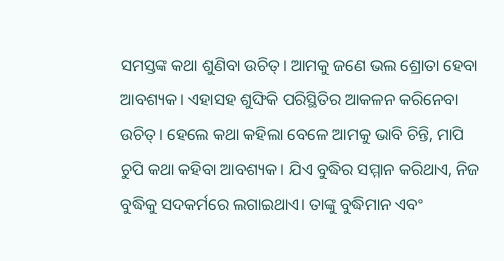ସମସ୍ତଙ୍କ କଥା ଶୁଣିବା ଉଚିତ୍। ଆମକୁ ଜଣେ ଭଲ ଶ୍ରୋତା ହେବା ଆବଶ୍ୟକ। ଏହାସହ ଶୁଙ୍ଘିକି ପରିସ୍ଥିତିର ଆକଳନ କରିନେବା ଉଚିତ୍। ହେଲେ କଥା କହିଲା ବେଳେ ଆମକୁ ଭାବି ଚିନ୍ତି, ମାପି ଚୁପି କଥା କହିବା ଆବଶ୍ୟକ। ଯିଏ ବୁଦ୍ଧିର ସମ୍ମାନ କରିଥାଏ, ନିଜ ବୁଦ୍ଧିକୁ ସଦକର୍ମରେ ଲଗାଇଥାଏ। ତାଙ୍କୁ ବୁଦ୍ଧିମାନ ଏବଂ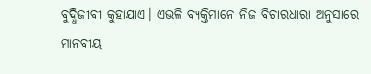ବୁଦ୍ଧିଜୀବୀ କୁହାଯାଏ। ଏଭଳି ବ୍ୟକ୍ତିମାନେ ନିଜ ବିଚାରଧାରା ଅନୁସାରେ ମାନବୀୟ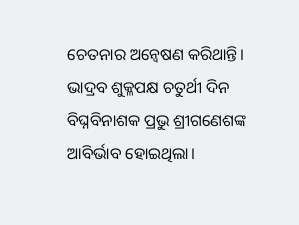ଚେତନାର ଅନ୍ବେଷଣ କରିଥାନ୍ତି।
ଭାଦ୍ରବ ଶୁକ୍ଳପକ୍ଷ ଚତୁର୍ଥୀ ଦିନ ବିଘ୍ନବିନାଶକ ପ୍ରଭୁ ଶ୍ରୀଗଣେଶଙ୍କ ଆବିର୍ଭାବ ହୋଇଥିଲା।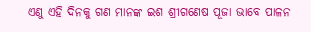ଏଣୁ ଏହି ଦିନକୁ ଗଣ ମାନଙ୍କ ଇଶ ଶ୍ରୀଗଣେଷ ପୂଜା ଭାବେ ପାଳନ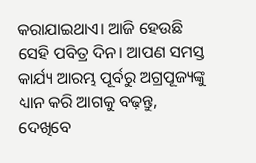କରାଯାଇଥାଏ। ଆଜି ହେଉଛି ସେହି ପବିତ୍ର ଦିନ। ଆପଣ ସମସ୍ତ କାର୍ଯ୍ୟ ଆରମ୍ଭ ପୂର୍ବରୁ ଅଗ୍ରପୂଜ୍ୟଙ୍କୁ ଧ୍ୟାନ କରି ଆଗକୁ ବଢ଼ନ୍ତୁ, ଦେଖିବେ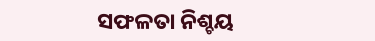ସଫଳତା ନିଶ୍ଚୟ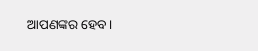ଆପଣଙ୍କର ହେବ।